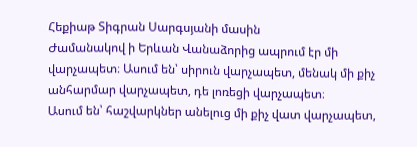Հեքիաթ Տիգրան Սարգսյանի մասին
Ժամանակով ի Երևան Վանաձորից ապրում էր մի վարչապետ։ Ասում են՝ սիրուն վարչապետ, մենակ մի քիչ անհարմար վարչապետ, դե լոռեցի վարչապետ։
Ասում են՝ հաշվարկներ անելուց մի քիչ վատ վարչապետ,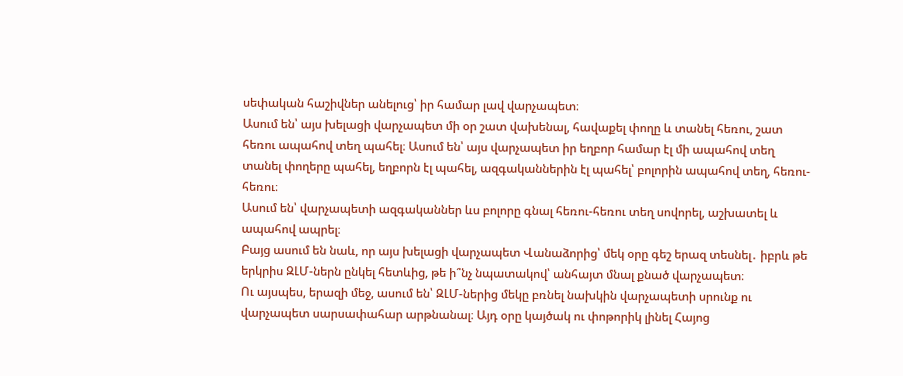սեփական հաշիվներ անելուց՝ իր համար լավ վարչապետ։
Ասում են՝ այս խելացի վարչապետ մի օր շատ վախենալ, հավաքել փողը և տանել հեռու, շատ հեռու ապահով տեղ պահել։ Ասում են՝ այս վարչապետ իր եղբոր համար էլ մի ապահով տեղ տանել փողերը պահել, եղբորն էլ պահել, ազգականներին էլ պահել՝ բոլորին ապահով տեղ, հեռու-հեռու։
Ասում են՝ վարչապետի ազգականներ ևս բոլորը գնալ հեռու-հեռու տեղ սովորել, աշխատել և ապահով ապրել։
Բայց ասում են նաև, որ այս խելացի վարչապետ Վանաձորից՝ մեկ օրը գեշ երազ տեսնել․ իբրև թե երկրիս ԶԼՄ-ներն ընկել հետևից, թե ի՞նչ նպատակով՝ անհայտ մնալ քնած վարչապետ։
Ու այսպես, երազի մեջ, ասում են՝ ԶԼՄ-ներից մեկը բռնել նախկին վարչապետի սրունք ու վարչապետ սարսափահար արթնանալ։ Այդ օրը կայծակ ու փոթորիկ լինել Հայոց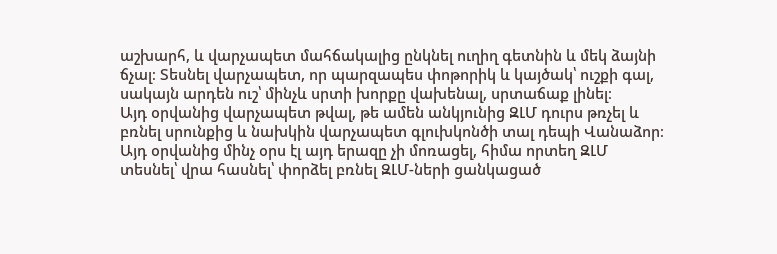աշխարհ, և վարչապետ մահճակալից ընկնել ուղիղ գետնին և մեկ ձայնի ճչալ։ Տեսնել վարչապետ, որ պարզապես փոթորիկ և կայծակ՝ ուշքի գալ, սակայն արդեն ուշ՝ մինչև սրտի խորքը վախենալ, սրտաճաք լինել։
Այդ օրվանից վարչապետ թվալ, թե ամեն անկյունից ԶԼՄ դուրս թռչել և բռնել սրունքից և նախկին վարչապետ գլուխկոնծի տալ դեպի Վանաձոր։
Այդ օրվանից մինչ օրս էլ այդ երազը չի մոռացել, հիմա որտեղ ԶԼՄ տեսնել՝ վրա հասնել՝ փորձել բռնել ԶԼՄ-ների ցանկացած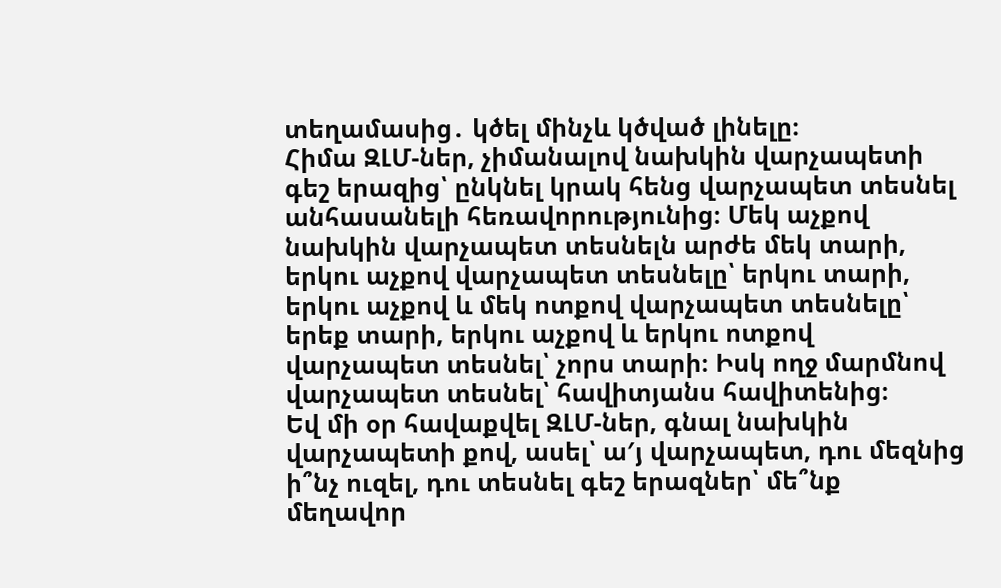տեղամասից․ կծել մինչև կծված լինելը։
Հիմա ԶԼՄ-ներ, չիմանալով նախկին վարչապետի գեշ երազից՝ ընկնել կրակ հենց վարչապետ տեսնել անհասանելի հեռավորությունից։ Մեկ աչքով նախկին վարչապետ տեսնելն արժե մեկ տարի, երկու աչքով վարչապետ տեսնելը՝ երկու տարի, երկու աչքով և մեկ ոտքով վարչապետ տեսնելը՝ երեք տարի, երկու աչքով և երկու ոտքով վարչապետ տեսնել՝ չորս տարի։ Իսկ ողջ մարմնով վարչապետ տեսնել՝ հավիտյանս հավիտենից։
Եվ մի օր հավաքվել ԶԼՄ-ներ, գնալ նախկին վարչապետի քով, ասել՝ ա′յ վարչապետ, դու մեզնից ի՞նչ ուզել, դու տեսնել գեշ երազներ՝ մե՞նք մեղավոր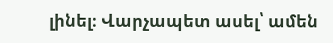լինել։ Վարչապետ ասել՝ ամեն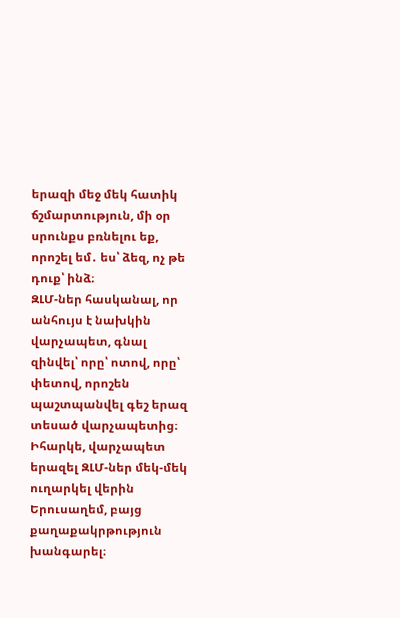երազի մեջ մեկ հատիկ ճշմարտություն, մի օր սրունքս բռնելու եք, որոշել եմ․ ես՝ ձեզ, ոչ թե դուք՝ ինձ։
ԶԼՄ-ներ հասկանալ, որ անհույս է նախկին վարչապետ, գնալ զինվել՝ որը՝ ոտով, որը՝ փետով, որոշեն պաշտպանվել գեշ երազ տեսած վարչապետից։ Իհարկե, վարչապետ երազել ԶԼՄ-ներ մեկ-մեկ ուղարկել վերին Երուսաղեմ, բայց քաղաքակրթություն խանգարել։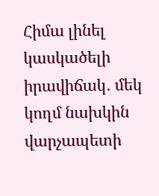Հիմա լինել կասկածելի իրավիճակ․ մեկ կողմ նախկին վարչապետի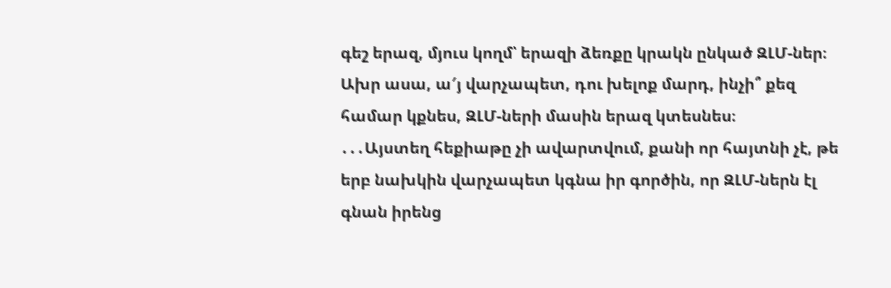գեշ երազ, մյուս կողմ՝ երազի ձեռքը կրակն ընկած ԶԼՄ-ներ։ Ախր ասա, ա′յ վարչապետ, դու խելոք մարդ, ինչի՞ քեզ համար կքնես, ԶԼՄ-ների մասին երազ կտեսնես։
․․․Այստեղ հեքիաթը չի ավարտվում, քանի որ հայտնի չէ, թե երբ նախկին վարչապետ կգնա իր գործին, որ ԶԼՄ-ներն էլ գնան իրենց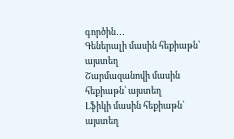գործին․․․
Գեներալի մասին հեքիաթն՝ այստեղ
Շարմազանովի մասին հեքիաթն՝ այստեղ
Լֆիկի մասին հեքիաթն՝ այստեղ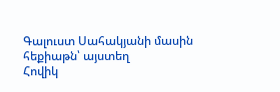Գալուստ Սահակյանի մասին հեքիաթն՝ այստեղ
Հովիկ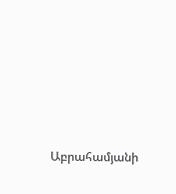Աբրահամյանի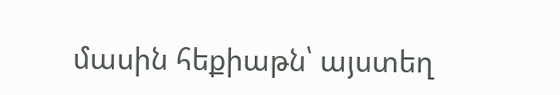մասին հեքիաթն՝ այստեղ